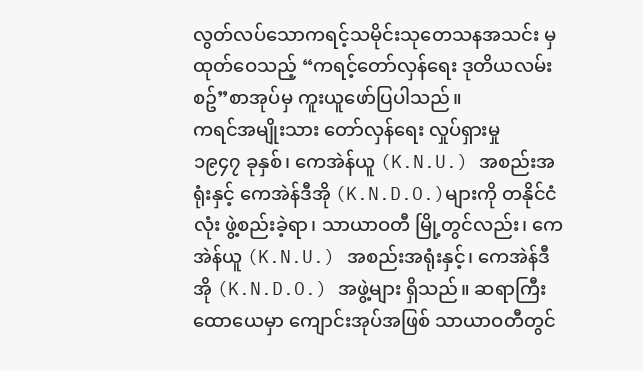လွတ်လပ်သောကရင့်သမိုင်းသုတေသနအသင်း မှ ထုတ်ဝေသည့် “ကရင့်တော်လှန်ရေး ဒုတိယလမ်းစဥ်”စာအုပ်မှ ကူးယူဖော်ပြပါသည်။
ကရင်အမျိုးသား တော်လှန်ရေး လှုပ်ရှားမှု
၁၉၄၇ ခုနှစ်၊ ကေအဲန်ယူ (K.N.U.) အစည်းအရုံးနှင့် ကေအဲန်ဒီအို (K.N.D.O.)များကို တနိုင်ငံလုံး ဖွဲ့စည်းခဲ့ရာ၊ သာယာဝတီ မြို့တွင်လည်း၊ ကေအဲန်ယူ (K.N.U.) အစည်းအရုံးနှင့်၊ ကေအဲန်ဒီအို (K.N.D.O.) အဖွဲ့များ ရှိသည်။ ဆရာကြီး ထောယေမှာ ကျောင်းအုပ်အဖြစ် သာယာဝတီတွင်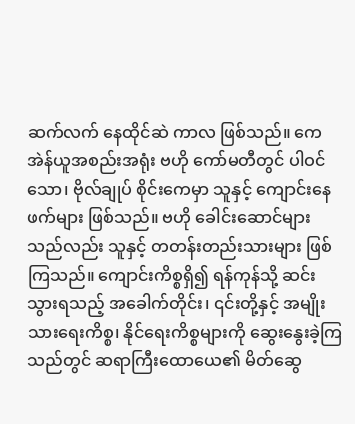ဆက်လက် နေထိုင်ဆဲ ကာလ ဖြစ်သည်။ ကေအဲန်ယူအစည်းအရုံး ဗဟို ကော်မတီတွင် ပါဝင်သော၊ ဗိုလ်ချုပ် စိုင်းကေမှာ သူနှင့် ကျောင်းနေဖက်များ ဖြစ်သည်။ ဗဟို ခေါင်းဆောင်များသည်လည်း သူနှင့် တတန်းတည်းသားများ ဖြစ်ကြသည်။ ကျောင်းကိစ္စရှိ၍ ရန်ကုန်သို့ ဆင်းသွားရသည့် အခေါက်တိုင်း၊ ၎င်းတို့နှင့် အမျိုးသားရေးကိစ္စ၊ နိုင်ရေးကိစ္စများကို ဆွေးနွေးခဲ့ကြသည်တွင် ဆရာကြီးထောယေ၏ မိတ်ဆွေ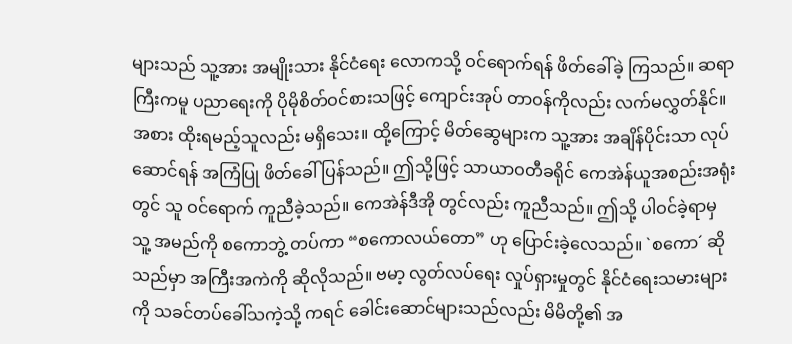များသည် သူ့အား အမျိုးသား နိုင်ငံရေး လောကသို့ ဝင်ရောက်ရန် ဖိတ်ခေါ်ခဲ့ ကြသည်။ ဆရာကြီးကမူ ပညာရေးကို ပိုမိုစိတ်ဝင်စားသဖြင့် ကျောင်းအုပ် တာဝန်ကိုလည်း လက်မလွှတ်နိုင်။ အစား ထိုးရမည့်သူလည်း မရှိသေး။ ထို့ကြောင့် မိတ်ဆွေများက သူ့အား အချိန်ပိုင်းသာ လုပ်ဆောင်ရန် အကြံပြု ဖိတ်ခေါ် ပြန်သည်။ ဤသို့ဖြင့် သာယာဝတီခရိုင် ကေအဲန်ယူအစည်းအရုံးတွင် သူ ဝင်ရောက် ကူညီခဲ့သည်။ ကေအဲန်ဒီအို တွင်လည်း ကူညီသည်။ ဤသို့ ပါဝင်ခဲ့ရာမှ သူ့ အမည်ကို စကောဘွဲ့ တပ်ကာ “စကောလယ်တော” ဟု ပြောင်းခဲ့လေသည်။ `စကော´ ဆိုသည်မှာ အကြီးအကဲကို ဆိုလိုသည်။ ဗမာ့ လွတ်လပ်ရေး လှုပ်ရှားမှုတွင် နိုင်ငံရေးသမားများကို သခင်တပ်ခေါ်သကဲ့သို့ ကရင် ခေါင်းဆောင်များသည်လည်း မိမိတို့၏ အ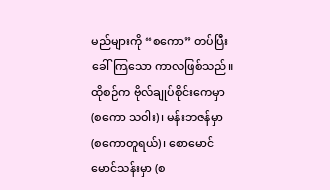မည်များကို “စကော” တပ်ပြီး ခေါ်ကြသော ကာလဖြစ်သည်။ ထိုစဉ်က ဗိုလ်ချုပ်စိုင်းကေမှာ (စကော သဝါး)၊ မန်းဘဇန်မှာ (စကောတူရယ်)၊ စောမောင်မောင်သန်းမှာ (စ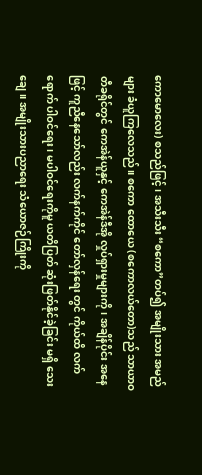ကောမောလေး) စသည်ဖြင့်၊ အသီးသီး “စကော”တပ်၍ အမျိုးသား အမည်များ ခံယူကြလေသည်။ စကော ထောယေ (စကောလယ်တော)သည် သာယာဝတီခရိုင်တွင် ကေအဲန်ယူနှင့် ကေအဲန်ဒီအို လှုပ်ရှားမှုများကို၊ အချိန်ပိုင်း အနေဖြင့် ကူညီနေသော်လည်း လက်နက်ကိုင် တော်လှန်ရေး တွင် ကိုယ်ထိ လက်ရောက် ပါဝင်ရေး၊ မပါဝင်ရေးကိုမူ ယတိပြတ် ဆုံးဖြတ်နိုင်ခဲ့ခြင်း မရှိ သေးချေ။ အမျိုးသားပညာရေး သံယောဇဉ်ကြိုးကို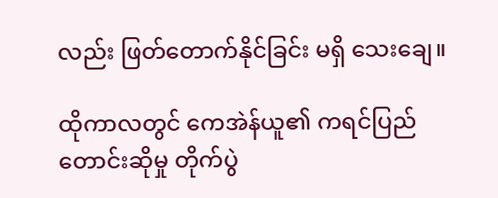လည်း ဖြတ်တောက်နိုင်ခြင်း မရှိ သေးချေ။

ထိုကာလတွင် ကေအဲန်ယူ၏ ကရင်ပြည်တောင်းဆိုမှု တိုက်ပွဲ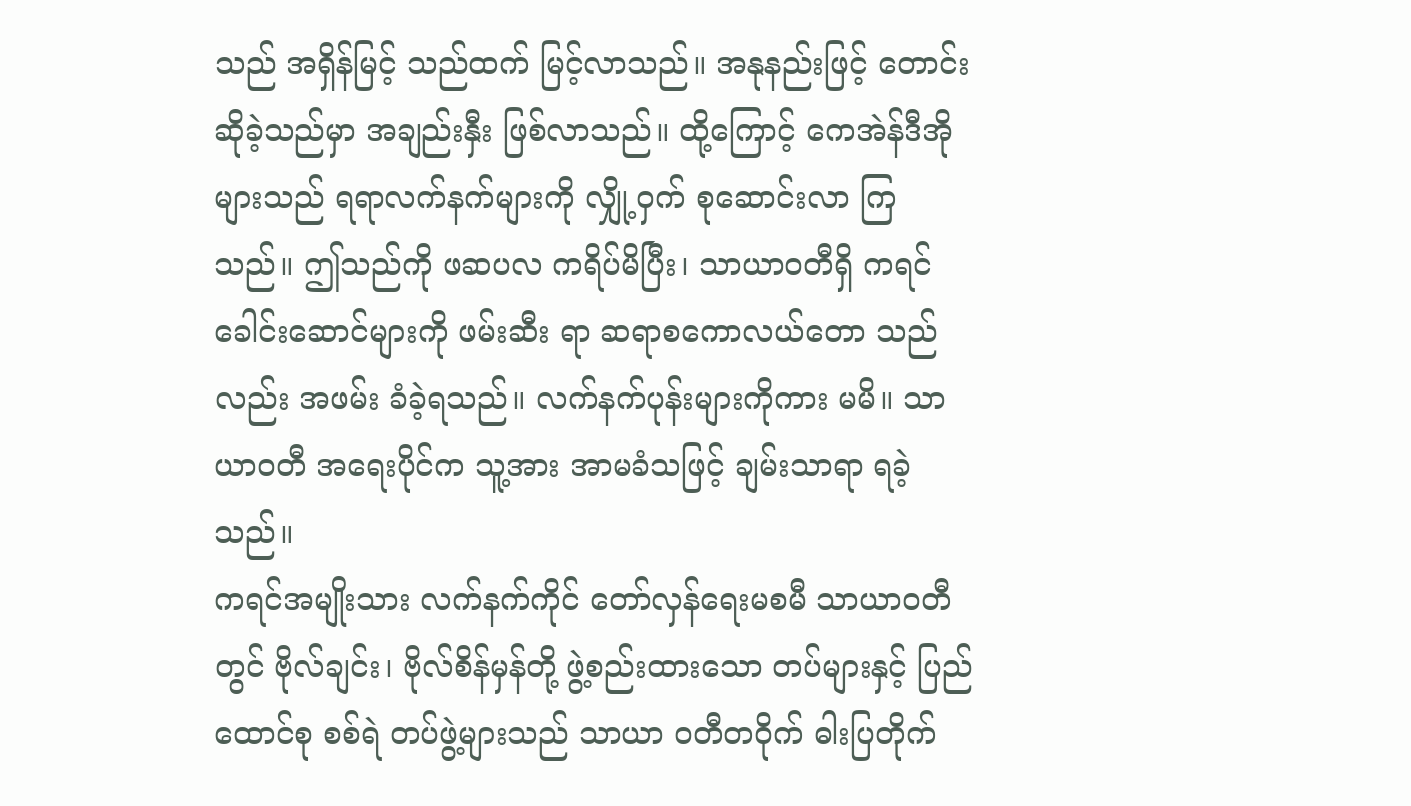သည် အရှိန်မြင့် သည်ထက် မြင့်လာသည်။ အနုနည်းဖြင့် တောင်းဆိုခဲ့သည်မှာ အချည်းနှီး ဖြစ်လာသည်။ ထို့ကြောင့် ကေအဲန်ဒီအို များသည် ရရာလက်နက်များကို လျှို့ဝှက် စုဆောင်းလာ ကြ သည်။ ဤသည်ကို ဖဆပလ ကရိပ်မိပြီး၊ သာယာဝတီရှိ ကရင်ခေါင်းဆောင်များကို ဖမ်းဆီး ရာ ဆရာစကောလယ်တော သည်လည်း အဖမ်း ခံခဲ့ရသည်။ လက်နက်ပုန်းများကိုကား မမိ။ သာယာဝတီ အရေးပိုင်က သူ့အား အာမခံသဖြင့် ချမ်းသာရာ ရခဲ့သည်။
ကရင်အမျိုးသား လက်နက်ကိုင် တော်လှန်ရေးမစမီ သာယာဝတီတွင် ဗိုလ်ချင်း၊ ဗိုလ်စိန်မှန်တို့ ဖွဲ့စည်းထားသော တပ်များနှင့် ပြည်ထောင်စု စစ်ရဲ တပ်ဖွဲ့များသည် သာယာ ဝတီတဝိုက် ဓါးပြတိုက်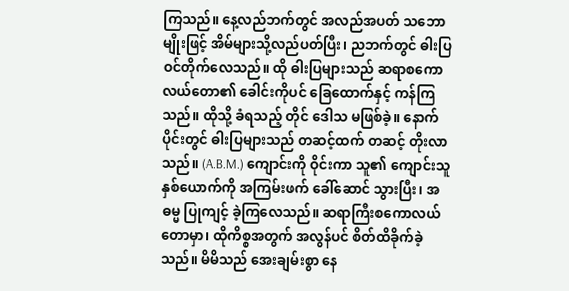ကြသည်။ နေ့လည်ဘက်တွင် အလည်အပတ် သဘောမျိုးဖြင့် အိမ်များသို့လည်ပတ်ပြီး၊ ညဘက်တွင် ဓါးပြ ဝင်တိုက်လေသည်။ ထို ဓါးပြများသည် ဆရာစကောလယ်တော၏ ခေါင်းကိုပင် ခြေထောက်နှင့် ကန်ကြသည်။ ထိုသို့ ခံရသည့် တိုင် ဒေါသ မဖြစ်ခဲ့။ နောက်ပိုင်းတွင် ဓါးပြများသည် တဆင့်ထက် တဆင့် တိုးလာသည်။ (A.B.M.) ကျောင်းကို ဝိုင်းကာ သူ၏ ကျောင်းသူနှစ်ယောက်ကို အကြမ်းဖက် ခေါ်ဆောင် သွားပြီး၊ အဓမ္မ ပြုကျင့် ခဲ့ကြလေသည်။ ဆရာကြီးစကောလယ်တောမှာ၊ ထိုကိစ္စအတွက် အလွန်ပင် စိတ်ထိခိုက်ခဲ့သည်။ မိမိသည် အေးချမ်းစွာ နေ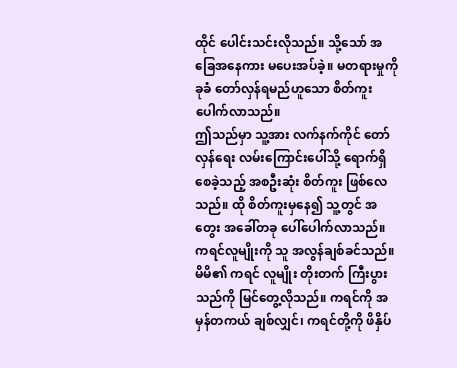ထိုင် ပေါင်းသင်းလိုသည်။ သို့သော် အခြေအနေကား မပေးအပ်ခဲ့။ မတရားမှုကို ခုခံ တော်လှန်ရမည်ဟူသော စိတ်ကူး ပေါက်လာသည်။
ဤသည်မှာ သူ့အား လက်နက်ကိုင် တော်လှန်ရေး လမ်းကြောင်းပေါ်သို့ ရောက်ရှိ စေခဲ့သည့် အစဦးဆုံး စိတ်ကူး ဖြစ်လေသည်။ ထို စိတ်ကူးမှနေ၍ သူ့တွင် အတွေး အခေါ်တခု ပေါ်ပေါက်လာသည်။ ကရင်လူမျိုးကို သူ အလွန်ချစ်ခင်သည်။ မိမိ၏ ကရင် လူမျိုး တိုးတက် ကြီးပွားသည်ကို မြင်တွေ့လိုသည်။ ကရင်ကို အမှန်တကယ် ချစ်လျှင်၊ ကရင်တို့ကို ဖိနှိပ်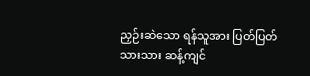ညှဉ်းဆဲသော ရန်သူအား ပြတ်ပြတ်သားသား ဆန့်ကျင်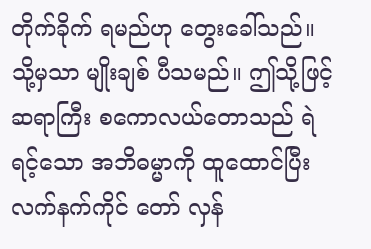တိုက်ခိုက် ရမည်ဟု တွေးခေါ်သည်။ သို့မှသာ မျိုးချစ် ပီသမည်။ ဤသို့ဖြင့် ဆရာကြီး စကောလယ်တောသည် ရဲရင့်သော အဘိဓမ္မာကို ထူထောင်ပြီး လက်နက်ကိုင် တော် လှန်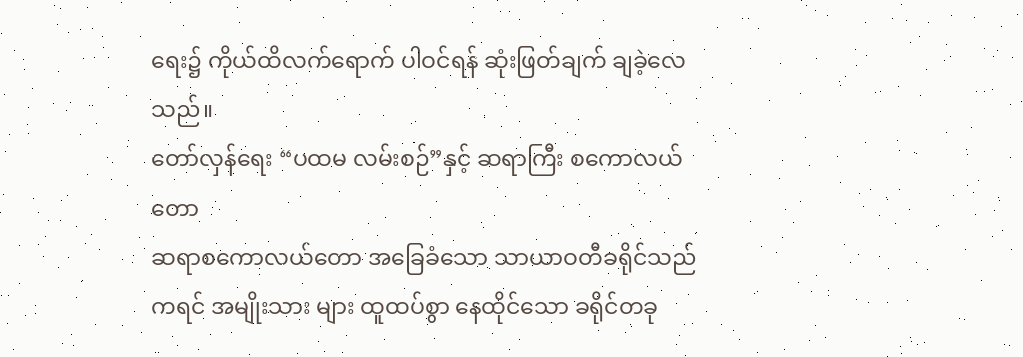ရေး၌ ကိုယ်ထိလက်ရောက် ပါဝင်ရန် ဆုံးဖြတ်ချက် ချခဲ့လေသည်။
တော်လှန်ရေး “ပထမ လမ်းစဉ်”နှင့် ဆရာကြီး စကောလယ်တော
ဆရာစကောလယ်တော အခြေခံသော သာယာဝတီခရိုင်သည် ကရင် အမျိုးသား များ ထူထပ်စွာ နေထိုင်သော ခရိုင်တခု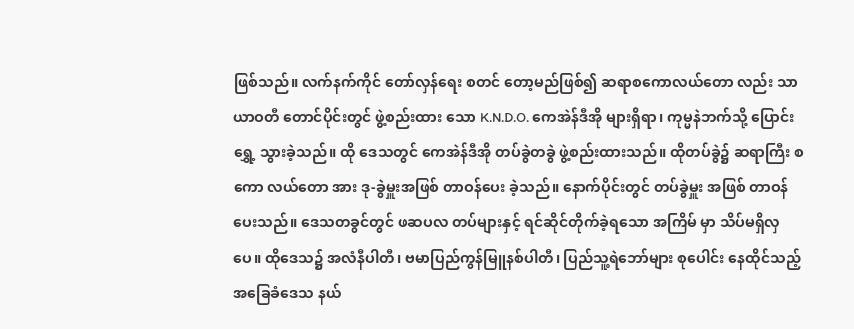ဖြစ်သည်။ လက်နက်ကိုင် တော်လှန်ရေး စတင် တော့မည်ဖြစ်၍ ဆရာစကောလယ်တော လည်း သာယာဝတီ တောင်ပိုင်းတွင် ဖွဲ့စည်းထား သော K.N.D.O. ကေအဲန်ဒီအို များရှိရာ၊ ကုမ္မနဲဘက်သို့ ပြောင်းရွှေ့ သွားခဲ့သည်။ ထို ဒေသတွင် ကေအဲန်ဒီအို တပ်ခွဲတခွဲ ဖွဲ့စည်းထားသည်။ ထိုတပ်ခွဲ၌ ဆရာကြီး စကော လယ်တော အား ဒု-ခွဲမှူးအဖြစ် တာဝန်ပေး ခဲ့သည်။ နောက်ပိုင်းတွင် တပ်ခွဲမှူး အဖြစ် တာဝန်ပေးသည်။ ဒေသတခွင်တွင် ဖဆပလ တပ်များနှင့် ရင်ဆိုင်တိုက်ခဲ့ရသော အကြိမ် မှာ သိပ်မရှိလှပေ။ ထိုဒေသ၌ အလံနီပါတီ၊ ဗမာပြည်ကွန်မြူနစ်ပါတီ၊ ပြည်သူ့ရဲဘော်များ စုပေါင်း နေထိုင်သည့် အခြေခံဒေသ နယ်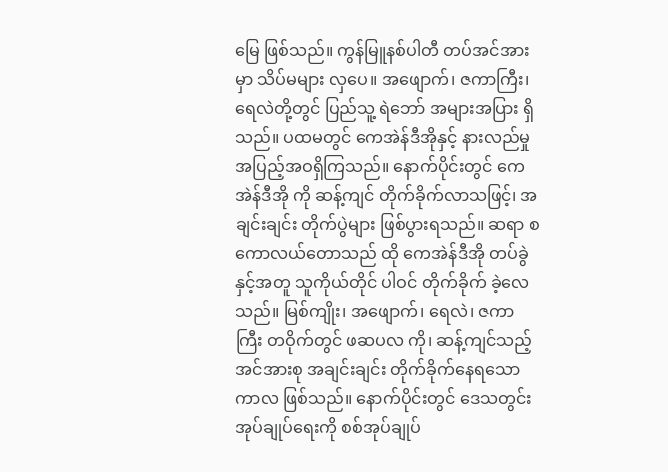မြေ ဖြစ်သည်။ ကွန်မြူနစ်ပါတီ တပ်အင်အားမှာ သိပ်မများ လှပေ။ အဖျောက်၊ ဇကာကြီး၊ ရေလဲတို့တွင် ပြည်သူ့ ရဲဘော် အများအပြား ရှိသည်။ ပထမတွင် ကေအဲန်ဒီအိုနှင့် နားလည်မှုအပြည့်အဝရှိကြသည်။ နောက်ပိုင်းတွင် ကေအဲန်ဒီအို ကို ဆန့်ကျင် တိုက်ခိုက်လာသဖြင့်၊ အချင်းချင်း တိုက်ပွဲများ ဖြစ်ပွားရသည်။ ဆရာ စကောလယ်တောသည် ထို ကေအဲန်ဒီအို တပ်ခွဲနှင့်အတူ သူကိုယ်တိုင် ပါဝင် တိုက်ခိုက် ခဲ့လေသည်။ မြစ်ကျိုး၊ အဖျောက်၊ ရေလဲ၊ ဇကာကြီး တဝိုက်တွင် ဖဆပလ ကို၊ ဆန့်ကျင်သည့် အင်အားစု အချင်းချင်း တိုက်ခိုက်နေရသော ကာလ ဖြစ်သည်။ နောက်ပိုင်းတွင် ဒေသတွင်း အုပ်ချုပ်ရေးကို စစ်အုပ်ချုပ်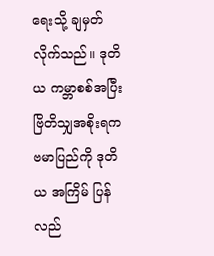ရေးသို့ ချမှတ်လိုက်သည်။ ဒုတိယ ကမ္ဘာစစ်အပြီး ဗြိတိသျှအစိုးရက ဗမာပြည်ကို ဒုတိယ အကြိမ် ပြန်လည်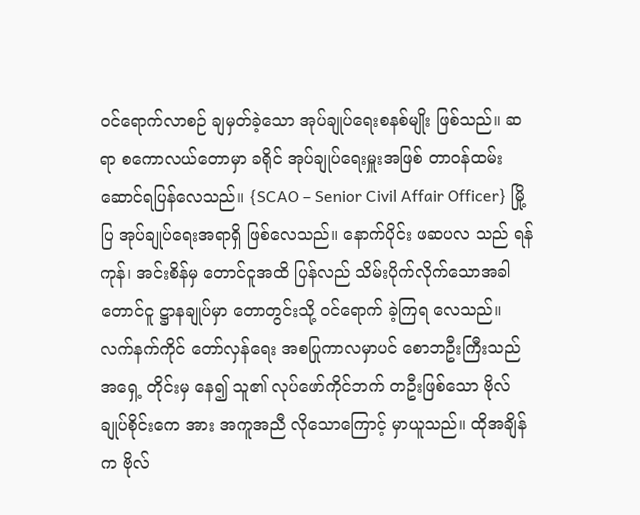ဝင်ရောက်လာစဉ် ချမှတ်ခဲ့သော အုပ်ချုပ်ရေးစနစ်မျိုး ဖြစ်သည်။ ဆရာ စကောလယ်တောမှာ ခရိုင် အုပ်ချုပ်ရေးမှူးအဖြစ် တာဝန်ထမ်း ဆောင်ရပြန်လေသည်။ {SCAO – Senior Civil Affair Officer} မြို့ပြ အုပ်ချုပ်ရေးအရာရှိ ဖြစ်လေသည်။ နောက်ပိုင်း ဖဆပလ သည် ရန်ကုန်၊ အင်းစိန်မှ တောင်ငူအထိ ပြန်လည် သိမ်းပိုက်လိုက်သောအခါ တောင်ငူ ဋ္ဌာနချုပ်မှာ တောတွင်းသို့ ဝင်ရောက် ခဲ့ကြရ လေသည်။
လက်နက်ကိုင် တော်လှန်ရေး အစပြုကာလမှာပင် စောဘဦးကြီးသည် အရှေ့ တိုင်းမှ နေ၍ သူ၏ လုပ်ဖော်ကိုင်ဘက် တဦးဖြစ်သော ဗိုလ်ချုပ်စိုင်းကေ အား အကူအညီ လိုသောကြောင့် မှာယူသည်။ ထိုအချိန်က ဗိုလ်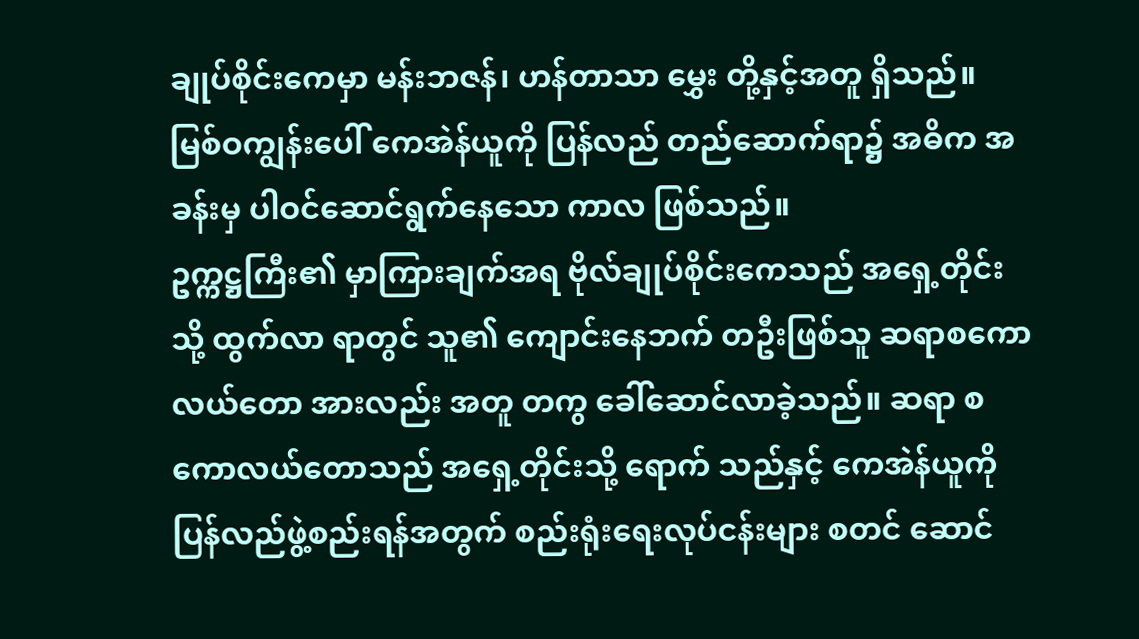ချုပ်စိုင်းကေမှာ မန်းဘဇန်၊ ဟန်တာသာ မွှေး တို့နှင့်အတူ ရှိသည်။ မြစ်ဝကျွန်းပေါ် ကေအဲန်ယူကို ပြန်လည် တည်ဆောက်ရာ၌ အဓိက အခန်းမှ ပါဝင်ဆောင်ရွက်နေသော ကာလ ဖြစ်သည်။
ဥက္ကဋ္ဌကြီး၏ မှာကြားချက်အရ ဗိုလ်ချုပ်စိုင်းကေသည် အရှေ့တိုင်းသို့ ထွက်လာ ရာတွင် သူ၏ ကျောင်းနေဘက် တဦးဖြစ်သူ ဆရာစကောလယ်တော အားလည်း အတူ တကွ ခေါ်ဆောင်လာခဲ့သည်။ ဆရာ စကောလယ်တောသည် အရှေ့တိုင်းသို့ ရောက် သည်နှင့် ကေအဲန်ယူကို ပြန်လည်ဖွဲ့စည်းရန်အတွက် စည်းရုံးရေးလုပ်ငန်းများ စတင် ဆောင်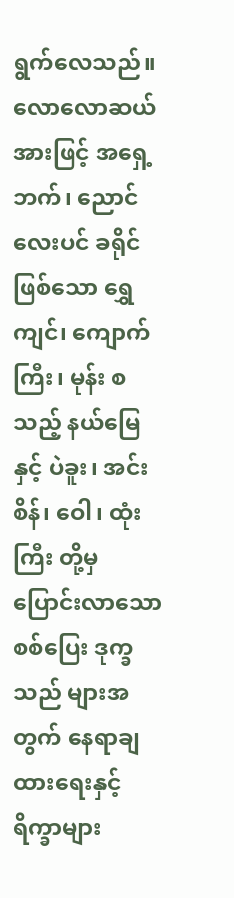ရွက်လေသည်။ လောလောဆယ်အားဖြင့် အရှေ့ဘက်၊ ညောင်လေးပင် ခရိုင် ဖြစ်သော ရွှေကျင်၊ ကျောက်ကြီး၊ မုန်း စသည့် နယ်မြေနှင့် ပဲခူး၊ အင်းစိန်၊ ဝေါ၊ ထုံးကြီး တို့မှ ပြောင်းလာသော စစ်ပြေး ဒုက္ခသည် များအတွက် နေရာချထားရေးနှင့် ရိက္ခာများ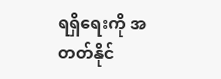ရရှိရေးကို အတတ်နိုင်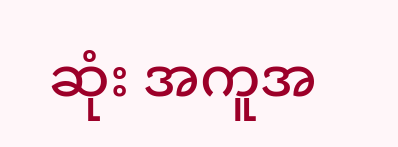ဆုံး အကူအ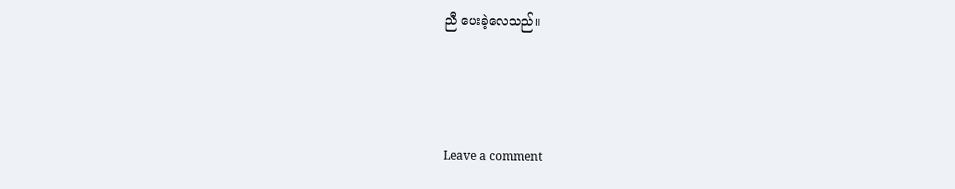ညီ ပေးခဲ့လေသည်။



Leave a comment